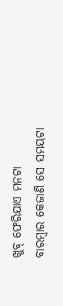ଖୁବ୍ ଫେରିଯାଏ ମନଟା
ବାରମ୍ବାର କେଜାଣି ସେ ସମୟଟା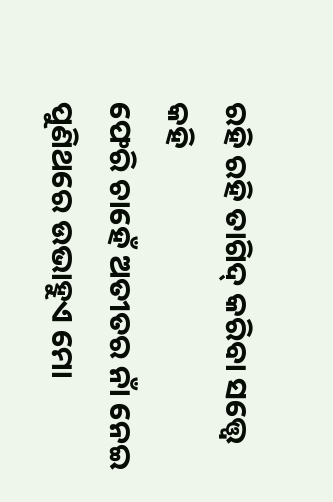ରହି ରହି ତାଗିଦ୍ କରିବା ସତ୍ତ୍ୱେ କହି
ଫେରି ଚାହେଁ ଅତୀତର ନାଁ ନେଇ
ପୁଣିଥରେ ଉଭାହୁଏ ମୋ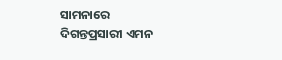ସାମନାରେ
ଦିଗନ୍ତପ୍ରସାରୀ ଏମନ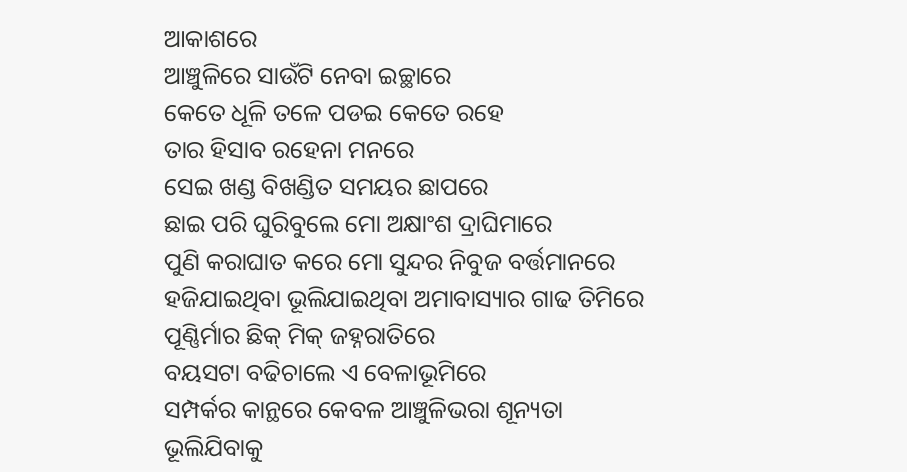ଆକାଶରେ
ଆଞ୍ଚୁଳିରେ ସାଉଁଟି ନେବା ଇଚ୍ଛାରେ
କେତେ ଧୂଳି ତଳେ ପଡଇ କେତେ ରହେ
ତାର ହିସାବ ରହେନା ମନରେ
ସେଇ ଖଣ୍ଡ ବିଖଣ୍ଡିତ ସମୟର ଛାପରେ
ଛାଇ ପରି ଘୁରିବୁଲେ ମୋ ଅକ୍ଷାଂଶ ଦ୍ରାଘିମାରେ
ପୁଣି କରାଘାତ କରେ ମୋ ସୁନ୍ଦର ନିବୁଜ ବର୍ତ୍ତମାନରେ
ହଜିଯାଇଥିବା ଭୂଲିଯାଇଥିବା ଅମାବାସ୍ୟାର ଗାଢ ତିମିରେ
ପୂଣ୍ଣିର୍ମାର ଛିକ୍ ମିକ୍ ଜହ୍ନରାତିରେ
ବୟସଟା ବଢିଚାଲେ ଏ ବେଳାଭୂମିରେ
ସମ୍ପର୍କର କାନ୍ଥରେ କେବଳ ଆଞ୍ଚୁଳିଭରା ଶୂନ୍ୟତା
ଭୂଲିଯିବାକୁ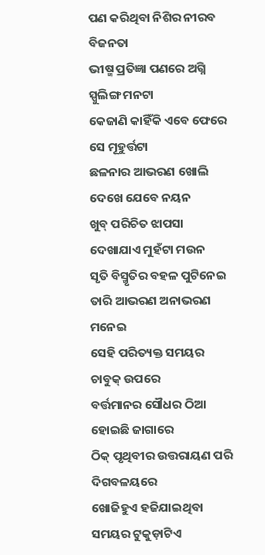ପଣ କରିଥିବା ନିଶିର ନୀରବ ବିଜନତା
ଭୀଷ୍ମ ପ୍ରତିଜ୍ଞା ପଣରେ ଅଗ୍ନି ସ୍ପୁଲିଙ୍ଗ ମନଟା
କେଜାଣି କାହିଁକି ଏବେ ଫେରେ ସେ ମୂହୁର୍ତ୍ତଟା
ଛଳନାର ଆଭରଣ ଖୋଲି ଦେଖେ ଯେବେ ନୟନ
ଖୁବ୍ ପରିଚିତ ଝାପସା ଦେଖାଯାଏ ମୁହଁଟା ମଉନ
ସୃତି ବିସ୍ମୃତିର ବହଳ ପୁଟିନେଇ
ତାରି ଆଭରଣ ଅନାଭରଣ ମନେଇ
ସେହି ପରିତ୍ୟକ୍ତ ସମୟର ଚାବୁକ୍ ଉପରେ
ବର୍ତ୍ତମାନର ସୌଧର ଠିଆ ହୋଇଛି ଜାଗାରେ
ଠିକ୍ ପୃଥିବୀର ଉତ୍ତରାୟଣ ପରି ଦିଗବଳୟରେ
ଖୋଜିହୁଏ ହଜିଯାଇଥିବା ସମୟର ଟୁକୁଡ଼ାଟିଏ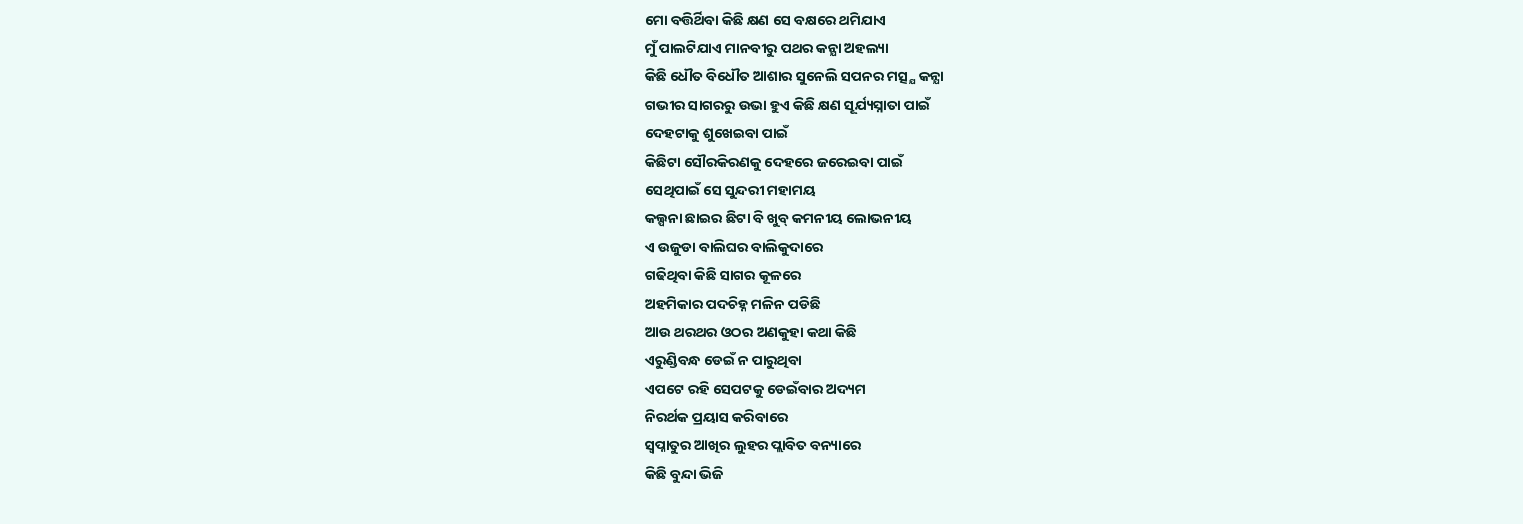ମୋ ବତ୍ତିର୍ଥିବା କିଛି କ୍ଷଣ ସେ ବକ୍ଷରେ ଥମିଯାଏ
ମୁଁ ପାଲଟିଯାଏ ମାନବୀରୁ ପଥର କନ୍ଯା ଅହଲ୍ୟା
କିଛି ଧୌତ ବିଧୌତ ଆଶାର ସୁନେଲି ସପନର ମତ୍ସ୍ଯ କନ୍ଯା
ଗଭୀର ସାଗରରୁ ଉଭା ହୁଏ କିଛି କ୍ଷଣ ସୂର୍ଯ୍ୟସ୍ନାତା ପାଇଁ
ଦେହଟାକୁ ଶୁଖେଇବା ପାଇଁ
କିଛିଟା ସୌରକିରଣକୁ ଦେହରେ ଜରେଇବା ପାଇଁ
ସେଥିପାଇଁ ସେ ସୁନ୍ଦରୀ ମହାମୟ
କଲ୍ପନା ଛାଇର ଛିଟା ବି ଖୁବ୍ କମନୀୟ ଲୋଭନୀୟ
ଏ ଉଜୁଡା ବାଲିଘର ବାଲିକୁଦାରେ
ଗଢିଥିବା କିଛି ସାଗର କୂଳରେ
ଅହମିକାର ପଦଚିହ୍ନ ମଳିନ ପଡିଛି
ଆଉ ଥରଥର ଓଠର ଅଣକୁହା କଥା କିଛି
ଏରୁଣ୍ଡିବନ୍ଧ ଡେଇଁ ନ ପାରୁଥିବା
ଏପଟେ ରହି ସେପଟକୁ ଡେଇଁବାର ଅଦ୍ୟମ
ନିରର୍ଥକ ପ୍ରୟାସ କରିବାରେ
ସ୍ବପ୍ନାତୁର ଆଖିର ଲୁହର ପ୍ଲାବିତ ବନ୍ୟାରେ
କିଛି ବୁନ୍ଦା ଭିଜି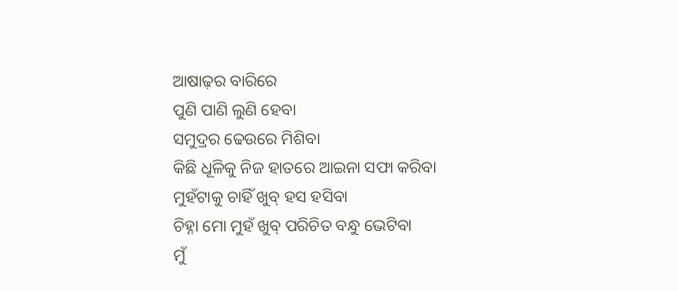ଆଷାଢ଼ର ବାରିରେ
ପୁଣି ପାଣି ଲୁଣି ହେବା
ସମୁଦ୍ରର ଢେଉରେ ମିଶିବା
କିଛି ଧୂଳିକୁ ନିଜ ହାତରେ ଆଇନା ସଫା କରିବା
ମୁହଁଟାକୁ ଚାହିଁ ଖୁବ୍ ହସ ହସିବା
ଚିହ୍ନା ମୋ ମୁହଁ ଖୁବ୍ ପରିଚିତ ବନ୍ଧୁ ଭେଟିବା
ମୁଁ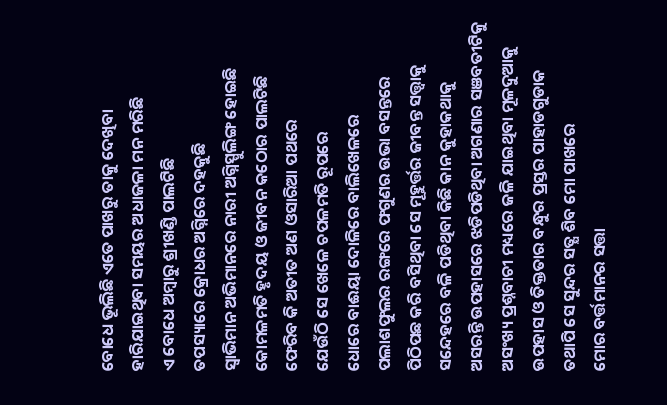ବୋଧେ ଭୂଲିଛି ଏତେ ପାଖରୁ ତାକୁ ଦେଖିବା
ହାରିଯାଇଥିବା ସମୟର ଅଧାଜଳା ମନ ମରିଛି
ଏ ବୋଧେ ଅମ୍ବାରୁ ଶ୍ରୀଖଣ୍ଡି ପାଲଟିଛି
ତପସ୍ୟାରେ କ୍ରୋଧର ଅଗ୍ନିରେ ଦହକୁଛି
ସ୍ଵାଭିମାନ ଅଭିମାନରେ ନାରୀ ଅଗ୍ନିସ୍ପୁଲିଙ୍ଗ ହୋଇଛି
କୋମଳମତି ହୃଦୟ ଓ ଜୀବନ କଠୋର ପାଲଟିଛି
ଫେରିବ କି ଅତୀତ ଅଣ ଓସାରିଆ ପଥରେ
ଯେଉଁଠି ସେ ଖେଳେ ଚପଳମତି ରୂପରେ
ଧୋରେ ବାଈୟା ଦୋଳିରେ ବାଲିଖେଳରେ
ପଲାଶଫୁଲର ରଙ୍ଗରେ ଫଗୁଣର ଉଭା ବସନ୍ତରେ
ପିଠିପଛ କରି ବସିଥିବା ସେ ମୂହୁର୍ତ୍ତର ଜୀବନ୍ତ ସତ୍ତ୍ୱାକୁ
ସନ୍ଦେହରେ ବଳି ପଡିଥିବା କିଛି କାନ କୁହାକଥାକୁ
ଅସରନ୍ତି ଉପହାସରେ ଝଡିପଡିଥିବା ଅଗଣାର ସଞବତୀଟିକୁ
ଅସଂଖ୍ୟ ପ୍ରଶ୍ନବାଚୀ ମଧ୍ୟରେ ଜଳି ଯାଇଥିବା ମୂଳଦୁଆକୁ
ଉପହାସ ଓ ତିକ୍ତତାର ବନ୍ଧୁର ପ୍ରସ୍ତର ପାହାଡଗୁଡାକ
ତଥାପି ସେ ସୁନ୍ଦର ସତ୍ଯ ଶିବ ମୋ ପାଖରେ
ମୋର ବର୍ତ୍ତମାନର ସତ୍ତା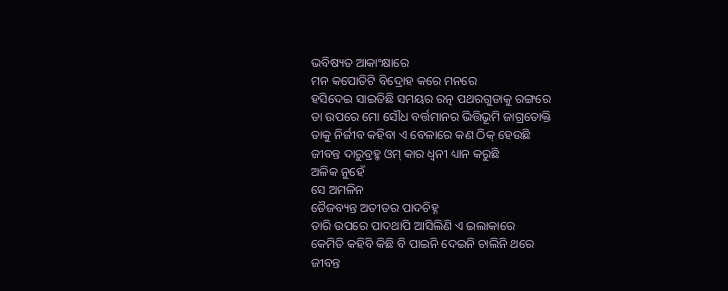ଭବିଷ୍ୟତ ଆକାଂକ୍ଷାରେ
ମନ କପୋତିଟି ବିଦ୍ରୋହ କରେ ମନରେ
ହସିଦେଇ ସାଇତିଛି ସମୟର ରତ୍ନ ପଥରଗୁଡାକୁ ରଙ୍ଗରେ
ତା ଉପରେ ମୋ ସୌଧ ବର୍ତ୍ତମାନର ଭିତ୍ତିଭୂମି ଜାଗ୍ରତୋକ୍ତି
ତାକୁ ନିର୍ଜୀବ କହିବା ଏ ବେଳାରେ କଣ ଠିକ୍ ହେଉଛି
ଜୀବନ୍ତ ଦାରୁବ୍ରହ୍ମ ଓମ୍ କାର ଧ୍ବନୀ ଧ୍ୟାନ କରୁଛି
ଅଳିକ ନୁହେଁ
ସେ ଅମଳିନ
ତୈଜବ୍ୟନ୍ତ ଅତୀତର ପାଦଚିହ୍ନ
ତାରି ଉପରେ ପାଦଥାପି ଆସିଲିଣି ଏ ଇଲାକାରେ
କେମିତି କହିବି କିଛି ବି ପାଇନି ଦେଇନି ଚାଲିନି ଥରେ
ଜୀବନ୍ତ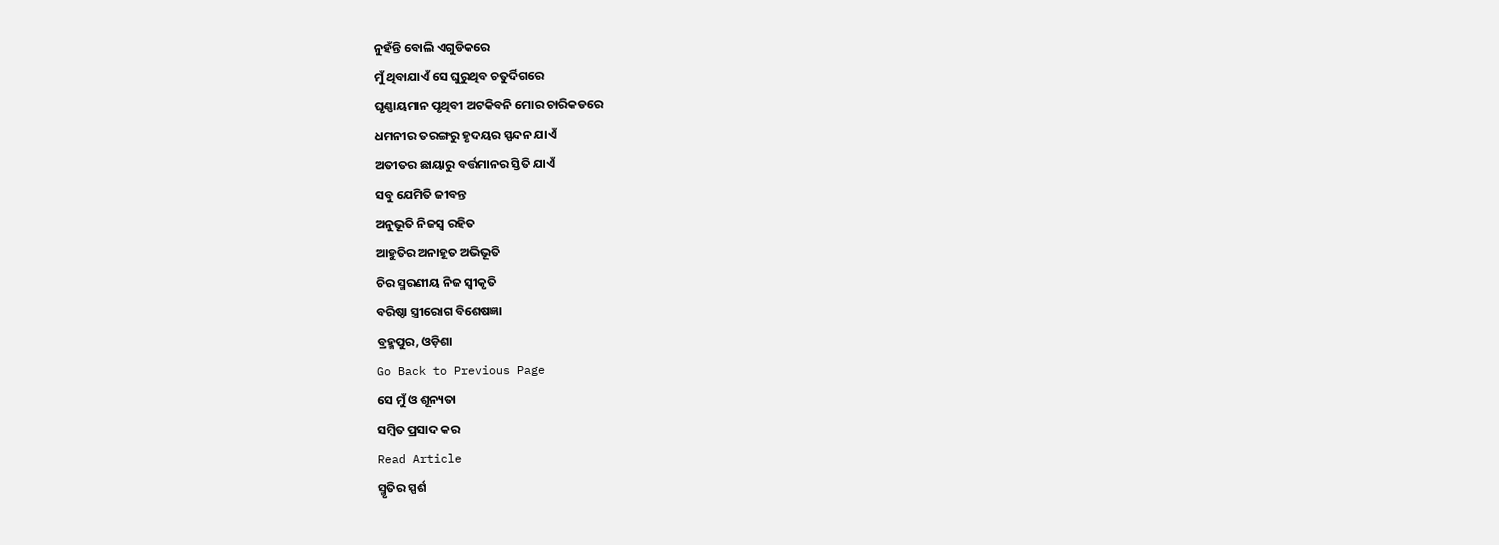ନୁହଁନ୍ତି ବୋଲି ଏଗୁଡିକରେ
ମୁଁ ଥିବାଯାଏଁ ସେ ଘୁରୁଥିବ ଚତୁର୍ଦିଗରେ
ଘୃଣ୍ଣାୟମାନ ପୃଥିବୀ ଅଟକିବନି ମୋର ଚାରିକଡରେ
ଧମନୀର ତରଙ୍ଗରୁ ହୃଦୟର ସ୍ପନ୍ଦନ ଯାଏଁ
ଅତୀତର ଛାୟାରୁ ବର୍ତ୍ତମାନର ସ୍ତିତି ଯାଏଁ
ସବୁ ଯେମିତି ଜୀବନ୍ତ
ଅନୁଭୂତି ନିଜସ୍ବ ରହିତ
ଆହୁତିର ଅନାହୂତ ଅଭିଭୂତି
ଚିର ସ୍ମରଣୀୟ ନିଜ ସ୍ବୀକୃତି
ବରିଷ୍ଠା ସ୍ତ୍ରୀରୋଗ ବିଶେଷଜ୍ଞା
ବ୍ରହ୍ମପୁର, ଓଡ଼ିଶା
Go Back to Previous Page
ସେ ମୁଁ ଓ ଶୂନ୍ୟତା
ସମ୍ବିତ ପ୍ରସାଦ କର
Read Article
ସ୍ମୃତିର ସ୍ପର୍ଶ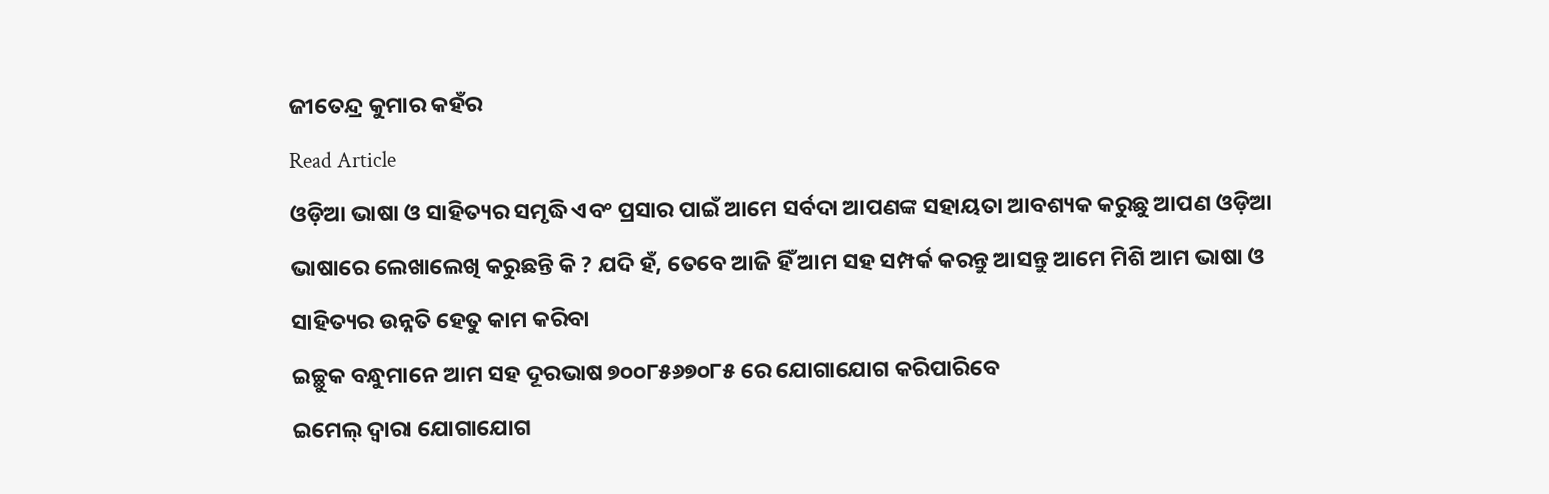ଜୀତେନ୍ଦ୍ର କୁମାର କହଁର
Read Article
ଓଡ଼ିଆ ଭାଷା ଓ ସାହିତ୍ୟର ସମୃଦ୍ଧି ଏବଂ ପ୍ରସାର ପାଇଁ ଆମେ ସର୍ବଦା ଆପଣଙ୍କ ସହାୟତା ଆବଶ୍ୟକ କରୁଛୁ ଆପଣ ଓଡ଼ିଆ ଭାଷାରେ ଲେଖାଲେଖି କରୁଛନ୍ତି କି ? ଯଦି ହଁ, ତେବେ ଆଜି ହିଁ ଆମ ସହ ସମ୍ପର୍କ କରନ୍ତୁ ଆସନ୍ତୁ ଆମେ ମିଶି ଆମ ଭାଷା ଓ ସାହିତ୍ୟର ଉନ୍ନତି ହେତୁ କାମ କରିବା
ଇଚ୍ଛୁକ ବନ୍ଧୁମାନେ ଆମ ସହ ଦୂରଭାଷ ୭୦୦୮୫୬୭୦୮୫ ରେ ଯୋଗାଯୋଗ କରିପାରିବେ
ଇମେଲ୍ ଦ୍ବାରା ଯୋଗାଯୋଗ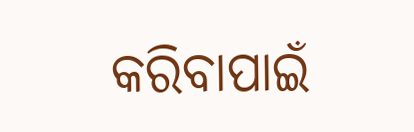କରିବାପାଇଁ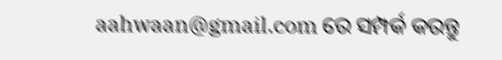aahwaan@gmail.com ରେ ସମ୍ପର୍କ କରନ୍ତୁ